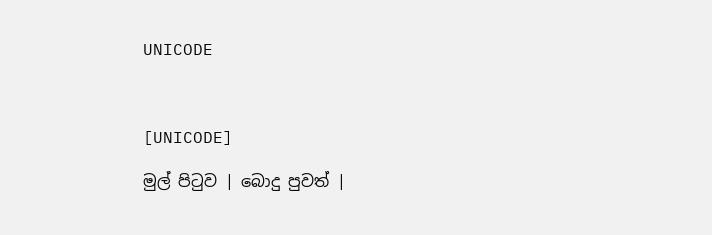UNICODE



[UNICODE]

මුල් පිටුව | බොදු පුවත් |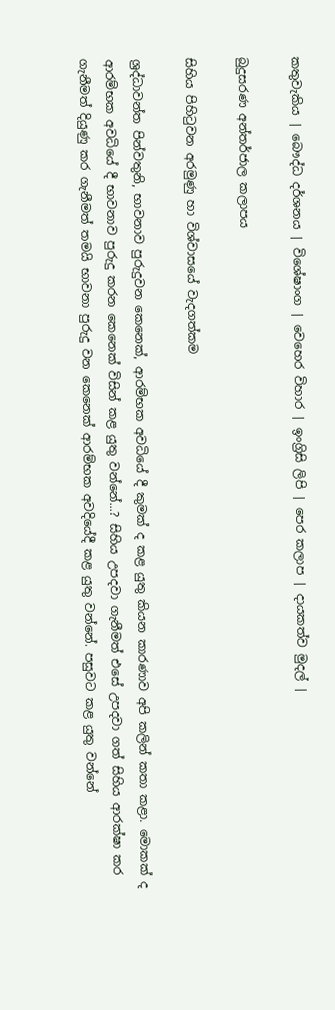කතුවැකිය | බෞද්ධ දර්ශනය | විශේෂාංග | වෙහෙර විහාර | ඉංග්‍රිසි ලිපි | පෙර කලාප | දායකත්ව මුදල් |

බුදුසරණ අන්තර්ජාල කලාපය

සිහිය පිහිටුවන අරමුණු හා විශ්වාසයේ වැදගත්කම

ශ්‍රද්ධාවන්ත පින්වතුනි, භාවනාව පුරුදුවන කෙනෙක්, ආරම්භක අවධියේ දී කුමක් ද කළ යුතු කියන කාරණාව අපි කලින් කතා කළා. මොකක් ද ආරම්භක අවධියේ දී භාවනාව පුරුදු කරන කෙනෙක් විසින් කළ යුතු වන්නේ...? සිහිය උපදවා ගැනීමත් එසේ උපදවා ගත් සිහිය ආරක්ෂා කර ගැනීමත් දියුණු කර ගැනීමත් තමයි භාවනා පුරුදු වන කෙනෙක් ආරම්භක අවදියේදී කළ යුතු වන්නේ. පසුවට කළ යුතු වන්නේ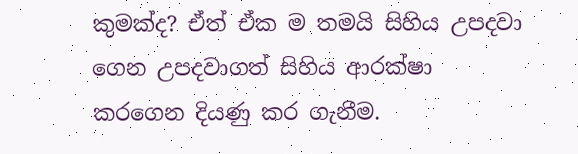කුමක්ද? ඒත් ඒක ම තමයි සිහිය උපදවා ගෙන උපදවාගත් සිහිය ආරක්ෂා කරගෙන දියණු කර ගැනීම.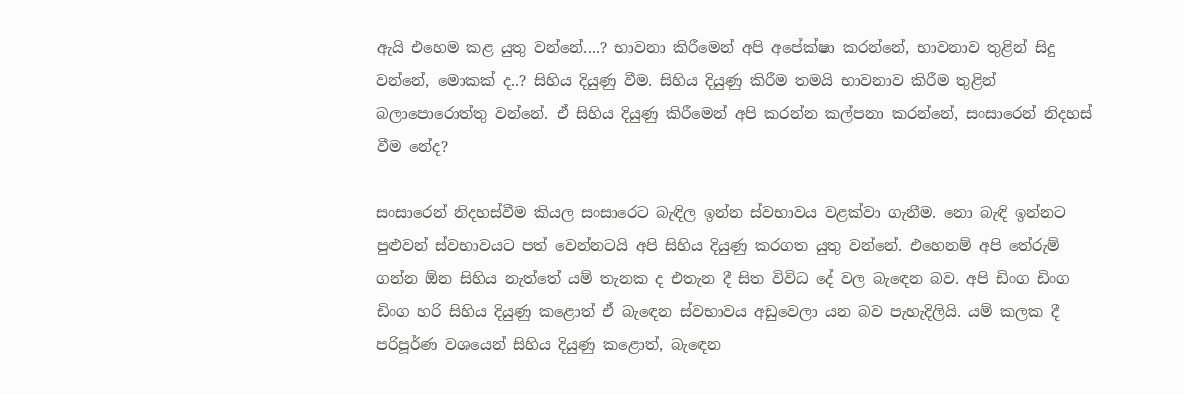ඇයි එහෙම කළ යුතු වන්නේ....? භාවනා කිරීමෙන් අපි අපේක්ෂා කරන්නේ, භාවනාව තුළින් සිදු වන්නේ, මොකක් ද..? සිහිය දියුණු වීම. සිහිය දියුණු කිරීම තමයි භාවනාව කිරීම තුළින් බලාපොරොත්තු වන්නේ. ඒ සිහිය දියුණු කිරීමෙන් අපි කරන්න කල්පනා කරන්නේ, සංසාරෙන් නිදහස් වීම නේද?

සංසාරෙන් නිදහස්වීම කියල සංසාරෙට බැඳිල ඉන්න ස්වභාවය වළක්වා ගැනීම. නො බැඳි ඉන්නට පුළුවන් ස්වභාවයට පත් වෙන්නටයි අපි සිහිය දියුණු කරගත යුතු වන්නේ. එහෙනම් අපි තේරුම් ගන්න ඕන සිහිය නැත්තේ යම් තැනක ද එතැන දී සිත විවිධ දේ වල බැඳෙන බව. අපි ඩිංග ඩිංග ඩිංග හරි සිහිය දියුණු කළොත් ඒ බැඳෙන ස්වභාවය අඩුවෙලා යන බව පැහැදිලියි. යම් කලක දී පරිපූර්ණ වශයෙන් සිහිය දියුණු කළොත්, බැඳෙන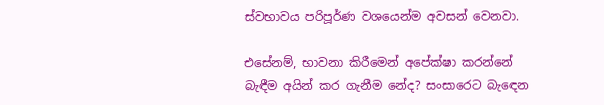ස්වභාවය පරිපූර්ණ වශයෙන්ම අවසන් වෙනවා.

එසේනම්, භාවනා කිරීමෙන් අපේක්ෂා කරන්නේ බැඳීම අයින් කර ගැනීම නේද? සංසාරෙට බැඳෙන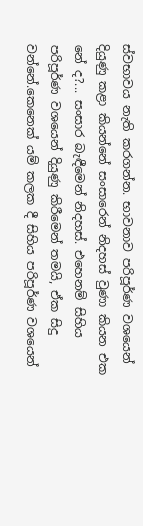ස්වභාවය නැති කරගන්න. භාවනාව පරිපූර්ණ වශයෙන් දියුණු කළා කියන්නේ සංසාරෙන් නිදහස් වුණා කියන එක නේ ද?... සංසාර බැඳීමෙන් නිදහස්. එහෙනම් සිහිය පරිපූර්ණ වශයෙන් දියුණු කිරීමෙන් තමයි, ඒක සිදු වන්නේ.කෙනෙක් යම් කලක දී සිහිය පරිපූර්ණ වශයෙන්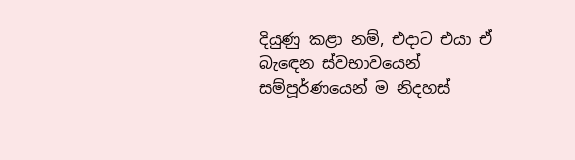දියුණු කළා නම්, එදාට එයා ඒ බැඳෙන ස්වභාවයෙන් සම්පූර්ණයෙන් ම නිදහස්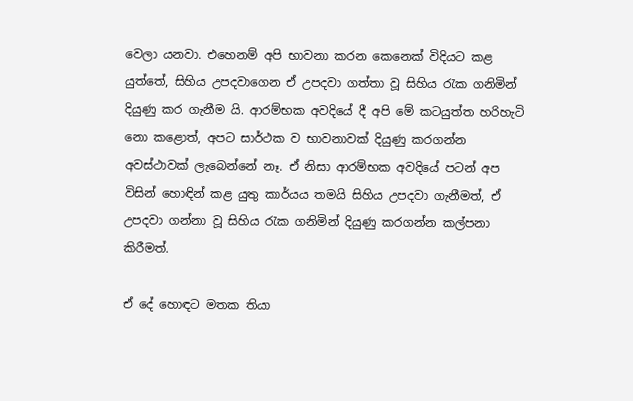වෙලා යනවා. එහෙනම් අපි භාවනා කරන කෙනෙක් විදියට කළ යුත්තේ, සිහිය උපදවාගෙන ඒ උපදවා ගත්තා වූ සිහිය රැක ගනිමින් දියුණු කර ගැනීම යි. ආරම්භක අවදියේ දී අපි මේ කටයුත්ත හරිහැටි නො කළොත්, අපට සාර්ථක ව භාවනාවක් දියුණු කරගන්න අවස්ථාවක් ලැබෙන්නේ නෑ. ඒ නිසා ආරම්භක අවදියේ පටන් අප විසින් හොඳින් කළ යුතු කාර්යය තමයි සිහිය උපදවා ගැනීමත්, ඒ උපදවා ගන්නා වූ සිහිය රැක ගනිමින් දියුණු කරගන්න කල්පනා කිරීමත්.

ඒ දේ හොඳට මතක තියා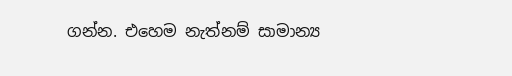ගන්න. එහෙම නැත්නම් සාමාන්‍ය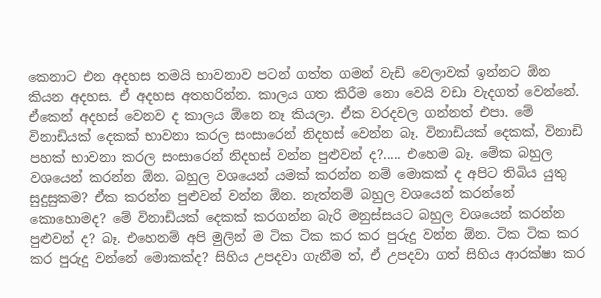කෙනාට එන අදහස තමයි භාවනාව පටන් ගත්ත ගමන් වැඩි වෙලාවක් ඉන්නට ඕන කියන අදහස. ඒ අදහස අතහරින්න. කාලය ගත කිරීම නො වෙයි වඩා වැදගත් වෙන්නේ. ඒකෙන් අදහස් වෙනව ද කාලය ඕනෙ නෑ කියලා. ඒක වරදවල ගන්නත් එපා. මේ විනාඩියක් දෙකක් භාවනා කරල සංසාරෙන් නිදහස් වෙන්න බෑ. විනාඩියක් දෙකක්, විනාඩි පහක් භාවනා කරල සංසාරෙන් නිදහස් වන්න පුළුවන් ද?..... එහෙම බෑ. මේක බහුල වශයෙන් කරන්න ඕන. බහුල වශයෙන් යමක් කරන්න නම් මොකක් ද අපිට තිබිය යුතු සුදුසුකම? ඒක කරන්න පුළුවන් වන්න ඕන. නැත්නම් බහුල වශයෙන් කරන්නේ කොහොමද? මේ විනාඩියක් දෙකක් කරගන්න බැරි මනුස්සයට බහුල වශයෙන් කරන්න පුළුවන් ද? බෑ. එහෙනම් අපි මුලින් ම ටික ටික කර කර පුරුදු වන්න ඕන. ටික ටික කර කර පුරුදු වන්නේ මොකක්ද? සිහිය උපදවා ගැනීම ත්, ඒ උපදවා ගත් සිහිය ආරක්ෂා කර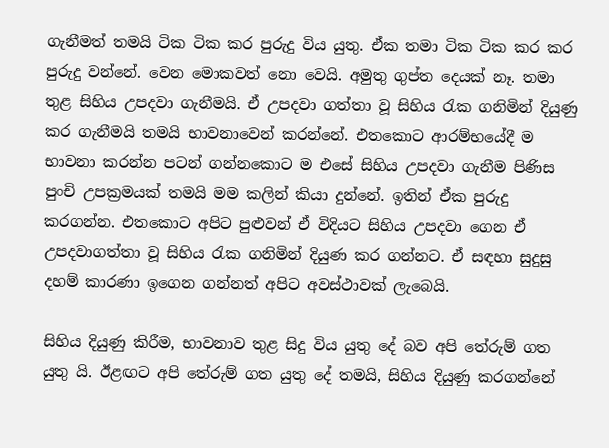ගැනීමත් තමයි ටික ටික කර පුරුදු විය යුතු. ඒක තමා ටික ටික කර කර පුරුදු වන්නේ. වෙන මොකවත් නො වෙයි. අමුතු ගුප්ත දෙයක් නෑ. තමා තුළ සිහිය උපදවා ගැනීමයි. ඒ උපදවා ගත්තා වූ සිහිය රැක ගනිමින් දියුණු කර ගැනීමයි තමයි භාවනාවෙන් කරන්නේ. එතකොට ආරම්භයේදී ම භාවනා කරන්න පටන් ගන්නකොට ම එසේ සිහිය උපදවා ගැනීම පිණිස පුංචි උපක්‍රමයක් තමයි මම කලින් කියා දුන්නේ. ඉතින් ඒක පුරුදු කරගන්න. එතකොට අපිට පුළුවන් ඒ විදියට සිහිය උපදවා ගෙන ඒ උපදවාගත්තා වූ සිහිය රැක ගනිමින් දියුණ කර ගන්නට. ඒ සඳහා සුදුසු දහම් කාරණා ඉගෙන ගන්නත් අපිට අවස්ථාවක් ලැබෙයි.

සිහිය දියුණු කිරීම, භාවනාව තුළ සිදු විය යුතු දේ බව අපි තේරුම් ගත යුතු යි. ඊළඟට අපි තේරුම් ගත යුතු දේ තමයි, සිහිය දියුණු කරගන්නේ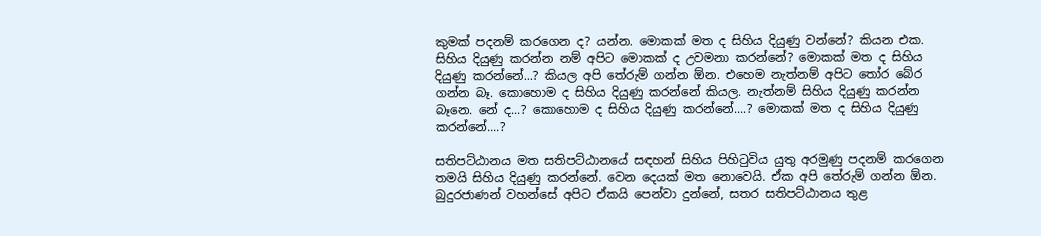කුමක් පදනම් කරගෙන ද? යන්න. මොකක් මත ද සිහිය දියුණු වන්නේ? කියන එක. සිහිය දියුණු කරන්න නම් අපිට මොකක් ද උවමනා කරන්නේ? මොකක් මත ද සිහිය දියුණු කරන්නේ...? කියල අපි තේරුම් ගන්න ඕන. එහෙම නැත්නම් අපිට තෝර බේර ගන්න බෑ. කොහොම ද සිහිය දියුණු කරන්නේ කියල. නැත්නම් සිහිය දියුණු කරන්න බෑනෙ. නේ ද...? කොහොම ද සිහිය දියුණු කරන්නේ....? මොකක් මත ද සිහිය දියුණු කරන්නේ....?

සතිපට්ඨානය මත සතිපට්ඨානයේ සඳහන් සිහිය පිහිටුවිය යුතු අරමුණු පදනම් කරගෙන තමයි සිහිය දියුණු කරන්නේ. වෙන දෙයක් මත නොවෙයි. ඒක අපි තේරුම් ගන්න ඕන. බුදුරජාණන් වහන්සේ අපිට ඒකයි පෙන්වා දුන්නේ, සතර සතිපට්ඨානය තුළ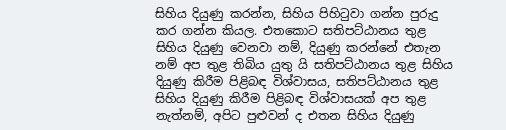සිහිය දියුණු කරන්න, සිහිය පිහිටුවා ගන්න පුරුදු කර ගන්න කියල. එතකොට සතිපට්ඨානය තුළ සිහිය දියුණු වෙනවා නම්, දියුණු කරන්නේ එතැන නම් අප තුළ තිබිය යුතු යි සතිපට්ඨානය තුළ සිහිය දියුණු කිරීම පිළිබඳ විශ්වාසය, සතිපට්ඨානය තුළ සිහිය දියුණු කිරීම පිළිබඳ විශ්වාසයක් අප තුළ නැත්නම්, අපිට පුළුවන් ද එතන සිහිය දියුණු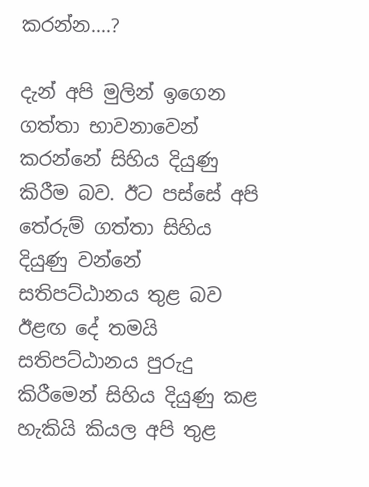කරන්න....?

දැන් අපි මුලින් ඉගෙන ගත්තා භාවනාවෙන් කරන්නේ සිහිය දියුණු කිරීම බව. ඊට පස්සේ අපි තේරුම් ගත්තා සිහිය දියුණු වන්නේ සතිපට්ඨානය තුළ බව ඊළඟ දේ තමයි සතිපට්ඨානය පුරුදු කිරීමෙන් සිහිය දියුණු කළ හැකියි කියල අපි තුළ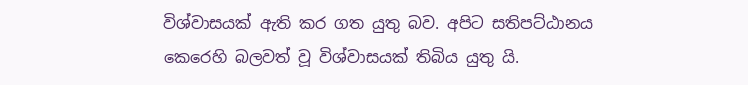විශ්වාසයක් ඇති කර ගත යුතු බව. අපිට සතිපට්ඨානය කෙරෙහි බලවත් වූ විශ්වාසයක් තිබිය යුතු යි.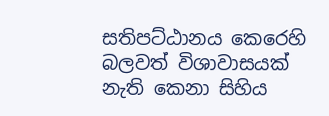සතිපට්ඨානය කෙරෙහි බලවත් විශාවාසයක් නැති කෙනා සිහිය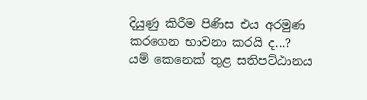දියුණු කිරීම පිණිස එය අරමුණ කරගෙන භාවනා කරයි ද...? යම් කෙනෙක් තුළ සතිපට්ඨානය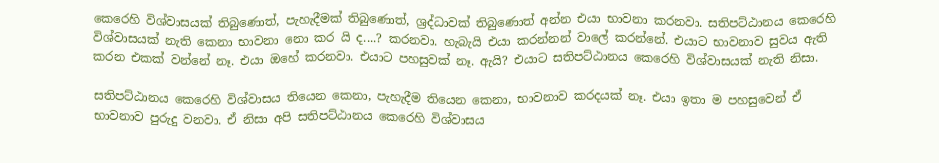කෙරෙහි විශ්වාසයක් තිබුණොත්, පැහැදීමක් තිබුණොත්, ශ්‍රද්ධාවක් තිබුණොත් අන්න එයා භාවනා කරනවා. සතිපට්ඨානය කෙරෙහි විශ්වාසයක් නැති කෙනා භාවනා නො කර යි ද....? කරනවා. හැබැයි එයා කරන්නන් වාලේ කරන්නේ. එයාට භාවනාව සුවය ඇති කරන එකක් වන්නේ නෑ. එයා ඔහේ කරනවා. එයාට පහසුවක් නෑ. ඇයි? එයාට සතිපට්ඨානය කෙරෙහි විශ්වාසයක් නැති නිසා.

සතිපට්ඨානය කෙරෙහි විශ්වාසය තියෙන කෙනා, පැහැදීම තියෙන කෙනා, භාවනාව කරදයක් නෑ. එයා ඉතා ම පහසුවෙන් ඒ භාවනාව පුරුදු වනවා. ඒ නිසා අපි සතිපට්ඨානය කෙරෙහි විශ්වාසය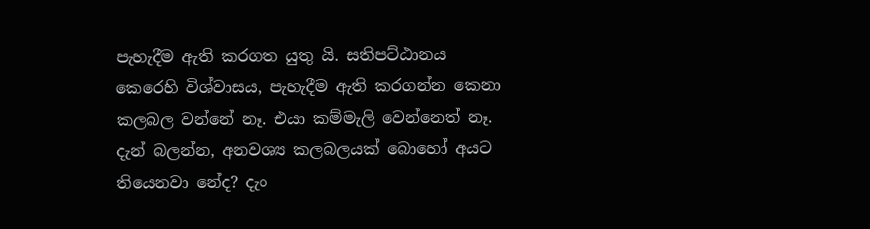පැහැදීම ඇති කරගත යුතු යි. සතිපට්ඨානය කෙරෙහි විශ්වාසය, පැහැදීම ඇති කරගන්න කෙනා කලබල වන්නේ නෑ. එයා කම්මැලි වෙන්නෙත් නෑ. දැන් බලන්න, අනවශ්‍ය කලබලයක් බොහෝ අයට තියෙනවා නේද? දැං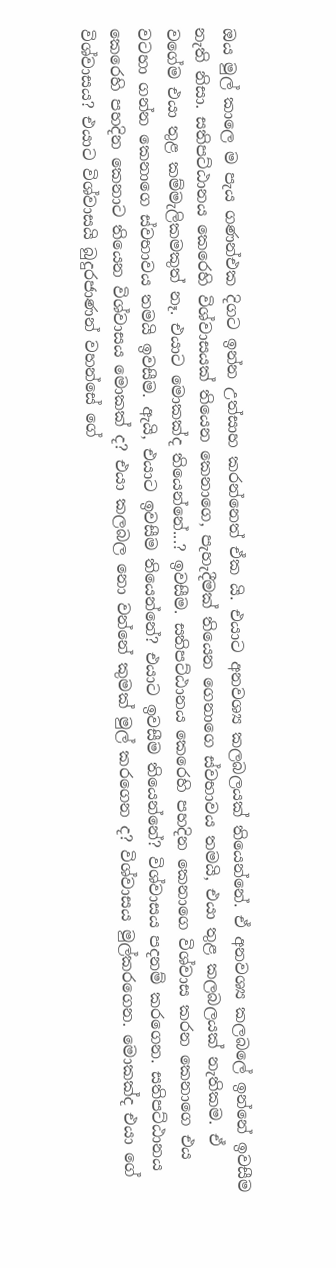ඔය මුල් කාලෙ ම පැය ගණන්එක දිගට ඉන්න උත්සාහ කරන්නෙත් ඒක යි. එයාට අනවශ්‍ය කලබලයක් තියෙන්නේ. ඒ අනවශ්‍ය කලබලේ ඉන්නේ ඉවසීම නැති නිසා. සතිපට්ඨානය කෙරෙහි විශ්වාසයක් තියෙන කෙනාගෙ, පැහැදීමක් තියෙන ගෙනාගෙ ස්වභාවය තමයි, එයා තුළ කලබලයක් නැතිකම. ඒ වගේම එයා තුළ කම්මැලිකමකුත් නෑ. එයාට මොකක්ද තියෙන්නේ...? ඉවසීම. සතිපට්ඨානය කෙරෙහි පහදින කෙනාගෙ විශ්වාස කරන කෙනාගෙ එය වටහා ගන්න කෙනාගෙ ස්වභාවය තමයි ඉවසීම. ඇයි, එයාට ඉවසීම තියෙන්නේ? එයාට ඉවසීම තියෙන්නේ? විශ්වාසය පදනම් කරගෙන. සතිපට්ඨානය කෙරෙහි පහදින කෙනාට තියෙන විශ්වාසය මොකක් ද? එයා කලබල නො වන්නේ කුමක් මුල් කරගෙන ද? විශ්වාසය මුල්කරගෙන. මොකක්ද එයා ගේ විශ්වාසය? එයාට විශ්වාසයි බුදුරජාණන් වහන්සේ ගේ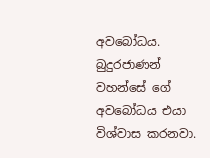අවබෝධය. බුදුරජාණන් වහන්සේ ගේ අවබෝධය එයා විශ්වාස කරනවා.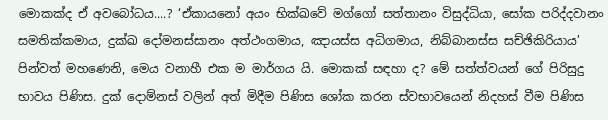මොකක්ද ඒ අවබෝධය....? ‘ඒකායනෝ අයං භික්ඛවේ මග්ගෝ සත්තානං විසුද්ධියා, සෝක පරිද්දවානං සමතික්කමාය, දුක්ඛ දෝමනස්සානං අත්ථංගමාය, ඤායස්ස අධිගමාය, නිබ්බානස්ස සච්ඡිකිරියාය’ පින්වත් මහණෙනි, මෙය වනාහී එක ම මාර්ගය යි. මොකක් සඳහා ද? මේ සත්ත්වයන් ගේ පිරිසුදු භාවය පිණිස. දුක් දොම්නස් වලින් අත් මිදීම පිණිස ශෝක කරන ස්වභාවයෙන් නිදහස් වීම පිණිස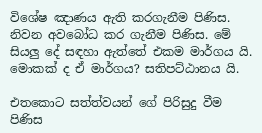විශේෂ ඤාණය ඇති කරගැනීම පිණිස. නිවන අවබෝධ කර ගැනීම පිණිස. මේ සියලු දේ සඳහා ඇත්තේ එකම මාර්ගය යි. මොකක් ද ඒ මාර්ගය? සතිපට්ඨානය යි.

එතකොට සත්ත්වයන් ගේ පිරිසුදු වීම පිණිස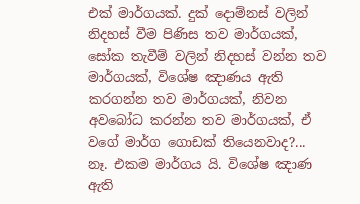එක් මාර්ගයක්. දුක් දොම්නස් වලින් නිදහස් වීම පිණිස තව මාර්ගයක්, සෝක තැවීම් වලින් නිදහස් වන්න තව මාර්ගයක්, විශේෂ ඤාණය ඇති කරගන්න තව මාර්ගයක්, නිවන අවබෝධ කරන්න තව මාර්ගයක්, ඒ වගේ මාර්ග ගොඩක් තියෙනවාද?... නෑ. එකම මාර්ගය යි. විශේෂ ඤාණ ඇති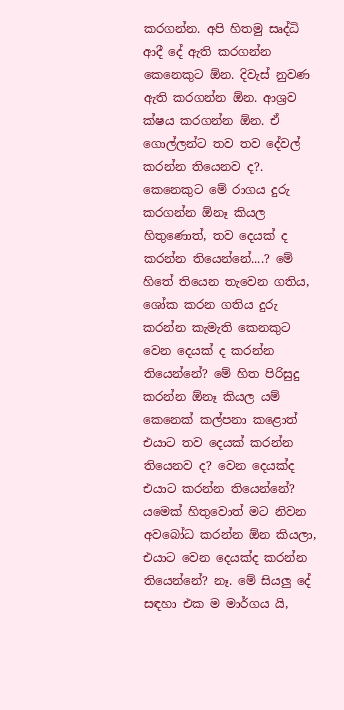කරගන්න. අපි හිතමු සෘද්ධි ආදී දේ ඇති කරගන්න කෙනෙකුට ඕන. දිවැස් නුවණ ඇති කරගන්න ඕන. ආශ්‍රව ක්ෂය කරගන්න ඕන. ඒ ගොල්ලන්ට තව තව දේවල් කරන්න තියෙනව ද?. කෙනෙකුට මේ රාගය දුරු කරගන්න ඕනෑ කියල හිතුණොත්, තව දෙයක් ද කරන්න තියෙන්නේ....? මේ හිතේ තියෙන තැවෙන ගතිය, ශෝක කරන ගතිය දුරු කරන්න කැමැති කෙනකුට වෙන දෙයක් ද කරන්න තියෙන්නේ? මේ හිත පිරිසුදු කරන්න ඕනෑ කියල යම් කෙනෙක් කල්පනා කළොත් එයාට තව දෙයක් කරන්න තියෙනව ද? වෙන දෙයක්ද එයාට කරන්න තියෙන්නේ? යමෙක් හිතුවොත් මට නිවන අවබෝධ කරන්න ඕන කියලා, එයාට වෙන දෙයක්ද කරන්න තියෙන්නේ? නෑ. මේ සියලු දේ සඳහා එක ම මාර්ගය යි,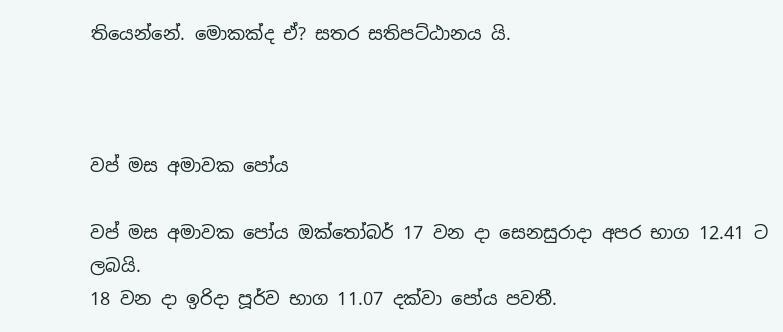තියෙන්නේ. මොකක්ද ඒ? සතර සතිපට්ඨානය යි.



වප් මස අමාවක පෝය

වප් මස අමාවක පෝය ඔක්තෝබර් 17 වන දා සෙනසුරාදා අපර භාග 12.41 ට ලබයි.
18 වන දා ඉරිදා පූර්ව භාග 11.07 දක්වා පෝය පවතී.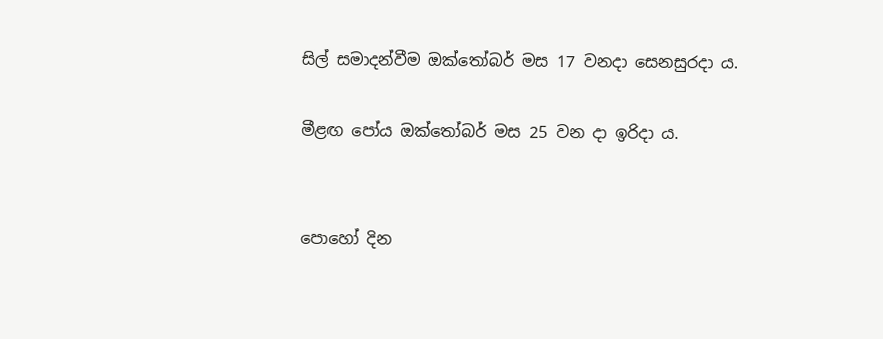සිල් සමාදන්වීම ඔක්තෝබර් මස 17 වනදා සෙනසුරදා ය.

මීළඟ පෝය ඔක්තෝබර් මස 25 වන දා ඉරිදා ය.


පොහෝ දින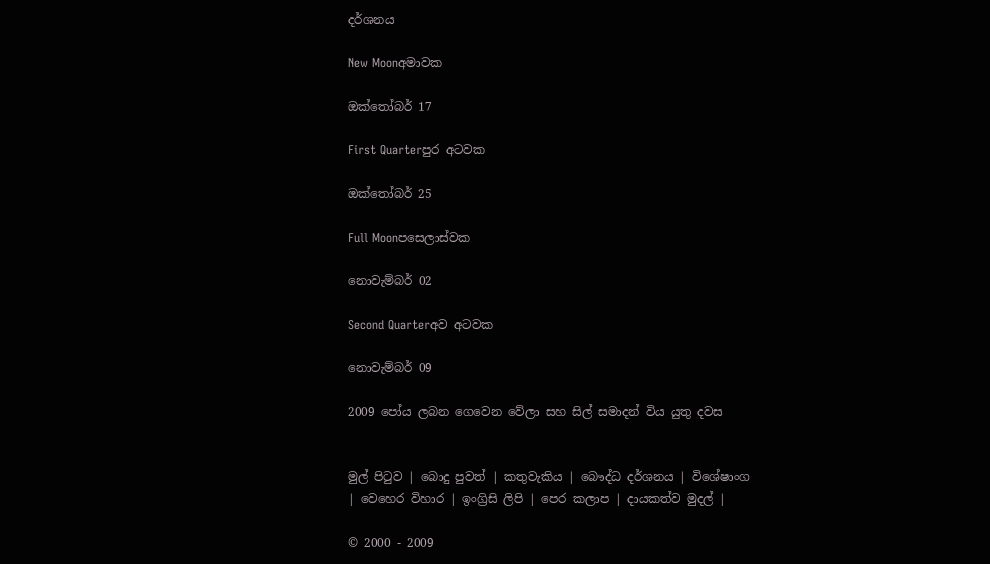දර්ශනය

New Moonඅමාවක

ඔක්තෝබර් 17

First Quarterපුර අටවක

ඔක්තෝබර් 25

Full Moonපසෙලාස්වක

නොවැම්බර් 02

Second Quarterඅව අටවක

නොවැම්බර් 09

2009 පෝය ලබන ගෙවෙන වේලා සහ සිල් සමාදන් විය යුතු දවස


මුල් පිටුව | බොදු පුවත් | කතුවැකිය | බෞද්ධ දර්ශනය | විශේෂාංග | වෙහෙර විහාර | ඉංග්‍රිසි ලිපි | පෙර කලාප | දායකත්ව මුදල් |

© 2000 - 2009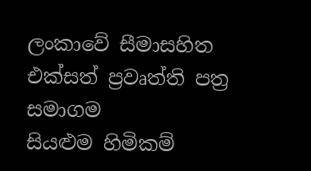ලංකාවේ සීමාසහිත එක්සත් ප්‍රවෘත්ති පත්‍ර සමාගම
සියළුම හිමිකම්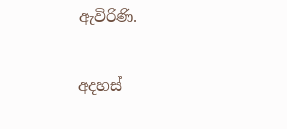ඇවිරිණි.

අදහස්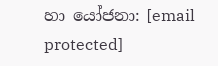හා යෝජනා: [email protected]